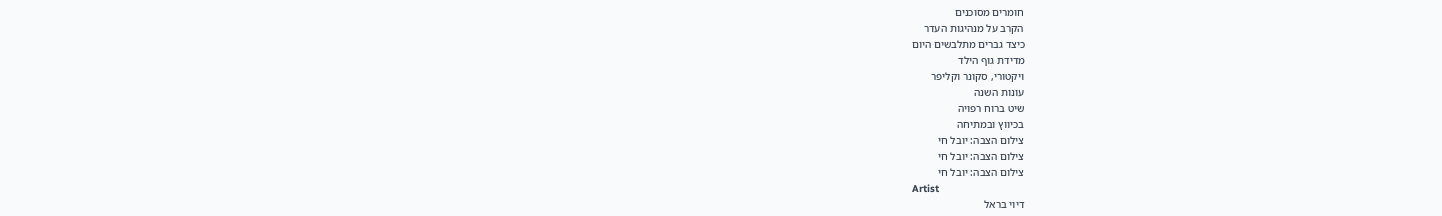חומרים מסוכנים
הקרב על מנהיגות העדר
כיצד גברים מתלבשים היום
מדידת גוף הילד
ויקטורי, סקונר וקליפר
עונות השנה
שיט ברוח רפויה
בכיווץ ובמתיחה
צילום הצבה: יובל חי
צילום הצבה: יובל חי
צילום הצבה: יובל חי
Artist
דיוי בראל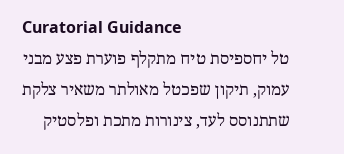Curatorial Guidance
טל יחספיסת טיח מתקלף פוערת פצע מבני עמוק, תיקון שפכטל מאולתר משאיר צלקת שתתנוסס לעד, צינורות מתכת ופלסטיק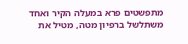מתפשטים פרא במעלה הקיר ואחד משתלשל ברפיון מטה, מטיל את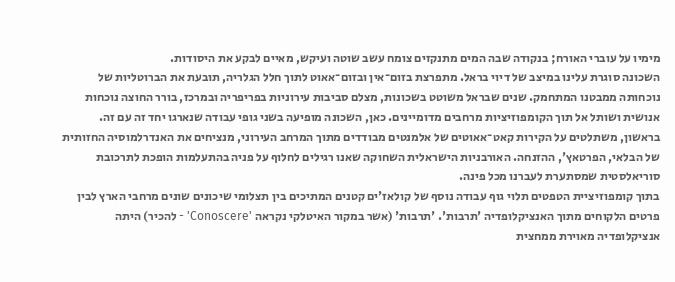מימיו על עוברי האורח; בנקודה שבה המים מתנקזים צומח עשב שוטה ועיקש, מאיים לבקע את היסודות.
השכונה סוגרת עלינו במיצב של דיוי בראל. מתפרצת בזום־אין ובזום־אאוט לתוך חלל הגלריה, תובעת את הברוטליות של נוכחותה ממבטנו המתחמק. שנים שבראל משוטט בשכונות, מצלם סביבות עירוניות בפריפריה ובמרכז, בורר החוצה נוכחות אנושית ושותל אל תוך הקומפוזיציות מרחבים מדומיינים. כאן, השכונה מופיעה בשני גופי עבודה שנארגו יחד זה עם זה. בראשון, משתלטים על הקירות קאט־אאוטים של אלמנטים מבודדים מתוך המרחב העירוני, מנציחים את האנדרלמוסיה החזותית של הבלאי, הפרטאץ', ההזנחה. האורבניות הישראלית השחוקה שאנו רגילים לחלוף על פניה בהתעלמות הופכת לתרכובת סוריאלסטית שמסתערת לעברנו מכל פינה.
בתוך קומפוזיציית הטפטים תלוי גוף עבודה נוסף של קולאז'ים קטנים המתיכים בין תצלומי שיכונים שונים מרחבי הארץ לבין פרטים הלקוחים מתוך האנציקלופדיה 'תרבות'. 'תרבות' (אשר במקור האיטלקי נקראה 'Conoscere' - להכיר) היתה אנציקלופדיה מאוירת ממחצית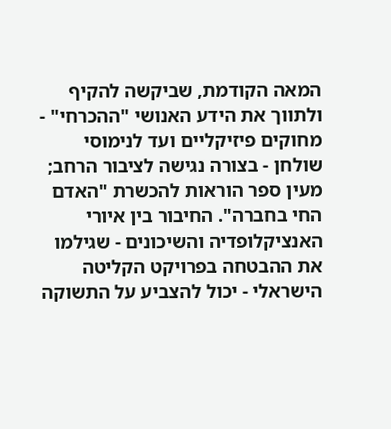המאה הקודמת, שביקשה להקיף ולתווך את הידע האנושי "ההכרחי" - מחוקים פיזיקליים ועד לנימוסי שולחן - בצורה נגישה לציבור הרחב; מעין ספר הוראות להכשרת "האדם החי בחברה". החיבור בין איורי האנציקלופדיה והשיכונים - שגילמו את ההבטחה בפרויקט הקליטה הישראלי - יכול להצביע על התשוקה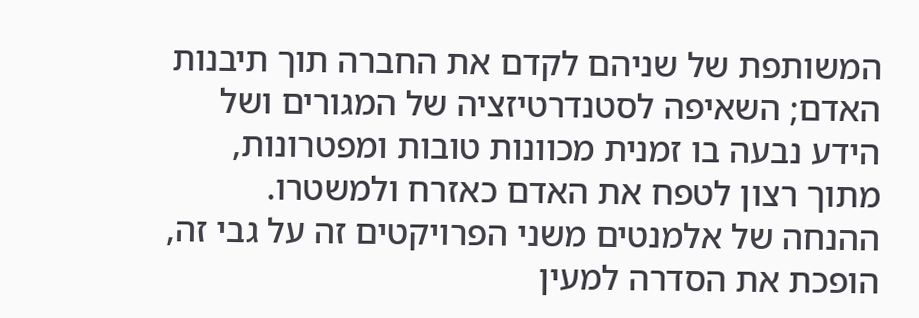המשותפת של שניהם לקדם את החברה תוך תיבנות האדם; השאיפה לסטנדרטיזציה של המגורים ושל הידע נבעה בו זמנית מכוונות טובות ומפטרונות, מתוך רצון לטפח את האדם כאזרח ולמשטרו. ההנחה של אלמנטים משני הפרויקטים זה על גבי זה, הופכת את הסדרה למעין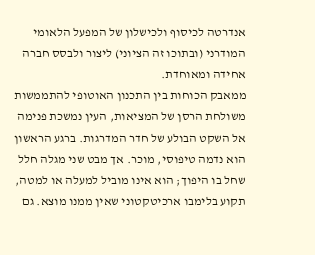אנדרטה לכיסוף ולכישלון של המפעל הלאומי המודרני (ובתוכו זה הציוני) ליצור ולבסס חברה אחידה ומאוחדת.
ממאבק הכוחות בין התכנון האוטופי להתממשות משולחת הרסן של המציאות, העין נמשכת פנימה אל השקט הבולע של חדר המדרגות. ברגע הראשון הוא נדמה טיפוסי, מוכר. אך מבט שני מגלה חלל שחל בו היפוך; הוא אינו מוביל למעלה או למטה, תקוע בלימבו ארכיטקטוני שאין ממנו מוצא. גם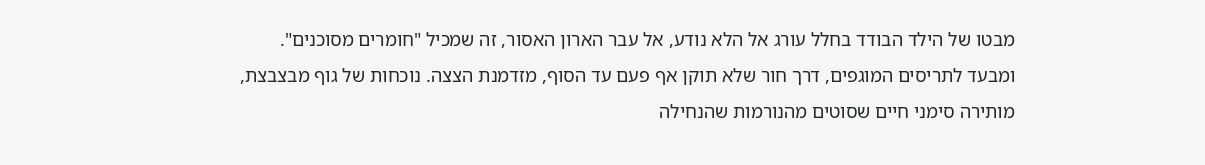מבטו של הילד הבודד בחלל עורג אל הלא נודע, אל עבר הארון האסור, זה שמכיל "חומרים מסוכנים".
ומבעד לתריסים המוגפים, דרך חור שלא תוקן אף פעם עד הסוף, מזדמנת הצצה. נוכחות של גוף מבצבצת, מותירה סימני חיים שסוטים מהנורמות שהנחילה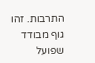התרבות. זהו גוף מבודד שפועל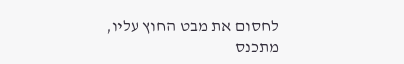לחסום את מבט החוץ עליו, מתכנס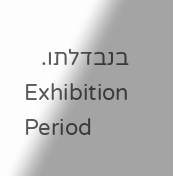בנבדלתו.
Exhibition Period